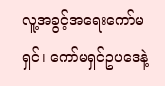လူ့အခွင့်အရေးကော်မရှင်၊ ကော်မရှင်ဥပဒေနဲ့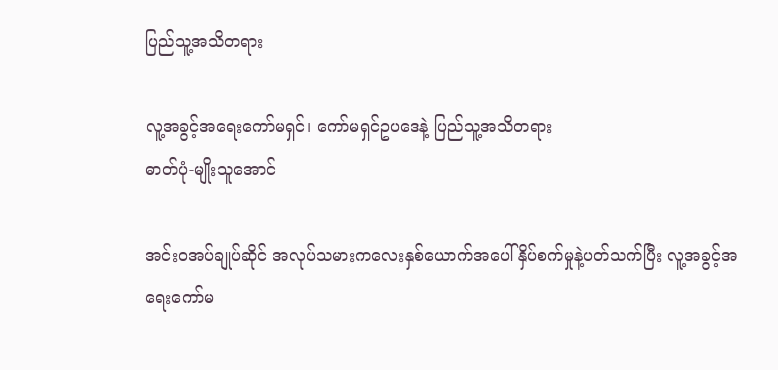ပြည်သူ့အသိတရား

လူ့အခွင့်အရေးကော်မရှင်၊ ကော်မရှင်ဥပဒေနဲ့ ပြည်သူ့အသိတရား
ဓာတ်ပုံ-မျိုးသူအောင်

အင်းဝအပ်ချုပ်ဆိုင် အလုပ်သမားကလေးနှစ်ယောက်အပေါ် နှိပ်စက်မှုနဲ့ပတ်သက်ပြီး လူ့အခွင့်အရေးကော်မ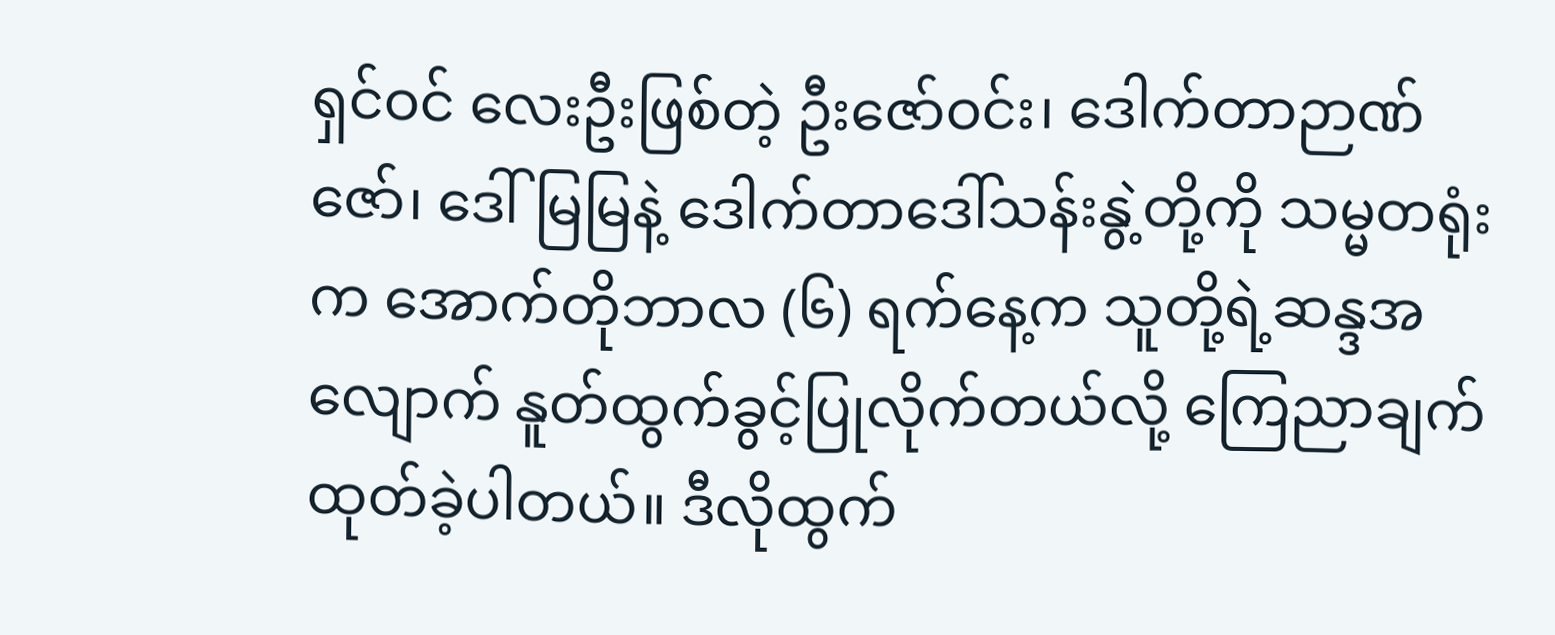ရှင်ဝင် လေးဦးဖြစ်တဲ့ ဦးဇော်ဝင်း၊ ဒေါက်တာဉာဏ်ဇော်၊ ဒေါ်မြမြနဲ့ ဒေါက်တာဒေါ်သန်းနွဲ့တို့ကို သမ္မတရုံးက အောက်တိုဘာလ (၆) ရက်နေ့က သူတို့ရဲ့ဆန္ဒအလျောက် နူတ်ထွက်ခွင့်ပြုလိုက်တယ်လို့ ကြေညာချက်ထုတ်ခဲ့ပါတယ်။ ဒီလိုထွက်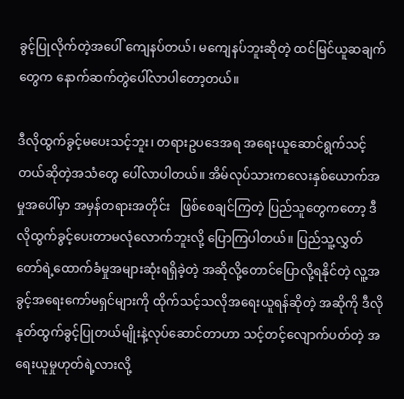ခွင့်ပြုလိုက်တဲ့အပေါ် ကျေနပ်တယ်၊ မကျေနပ်ဘူးဆိုတဲ့ ထင်မြင်ယူဆချက်တွေက နောက်ဆက်တွဲပေါ်လာပါတော့တယ်။

ဒီလိုထွက်ခွင့်မပေးသင့်ဘူး၊ တရားဥပဒေအရ အရေးယူဆောင်ရွက်သင့်တယ်ဆိုတဲ့အသံတွေ ပေါ်လာပါတယ်။ အိမ်လုပ်သားကလေးနှစ်ယောက်အမှုအပေါ်မှာ အမှန်တရားအတိုင်း   ဖြစ်စေချင်ကြတဲ့ ပြည်သူတွေကတော့ ဒီလိုထွက်ခွင့်ပေးတာမလုံလောက်ဘူးလို့ ပြောကြပါတယ်။ ပြည်သူ့လွှတ်တော်ရဲ့ထောက်ခံမှုအများဆုံးရရှိခဲ့တဲ့ အဆိုလို့တောင်ပြောလို့ရနိုင်တဲ့ လူ့အခွင့်အရေးကော်မရှင်များကို ထိုက်သင့်သလိုအရေးယူရန်ဆိုတဲ့ အဆိုကို ဒီလို နုတ်ထွက်ခွင့်ပြုတယ်မျိုးနဲ့လုပ်ဆောင်တာဟာ သင့်တင့်လျောက်ပတ်တဲ့ အရေးယူမှုဟုတ်ရဲ့လားလို့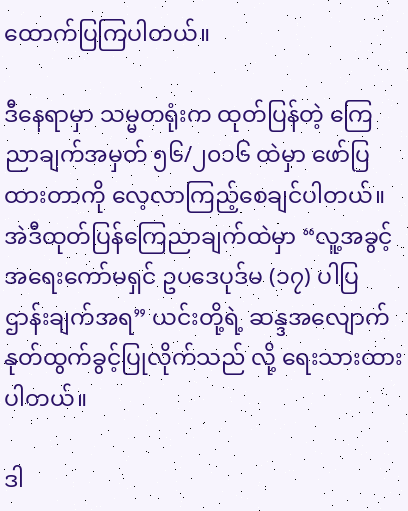ထောက်ပြကြပါတယ်။

ဒီနေရာမှာ သမ္မတရုံးက ထုတ်ပြန်တဲ့ ကြေညာချက်အမှတ် ၅၆/၂၀၁၆ ထဲမှာ ဖော်ပြထားတာကို လေ့လာကြည့်စေချင်ပါတယ်။ အဲဒီထုတ်ပြန်ကြေညာချက်ထဲမှာ “လူ့အခွင့်အရေးကော်မရှင် ဥပဒေပုဒ်မ (၁၇) ပါပြဌာန်းချက်အရ” ယင်းတို့ရဲ့ ဆန္ဒအလျောက် နုတ်ထွက်ခွင့်ပြုလိုက်သည် လို့ ရေးသားထားပါတယ်။

ဒါ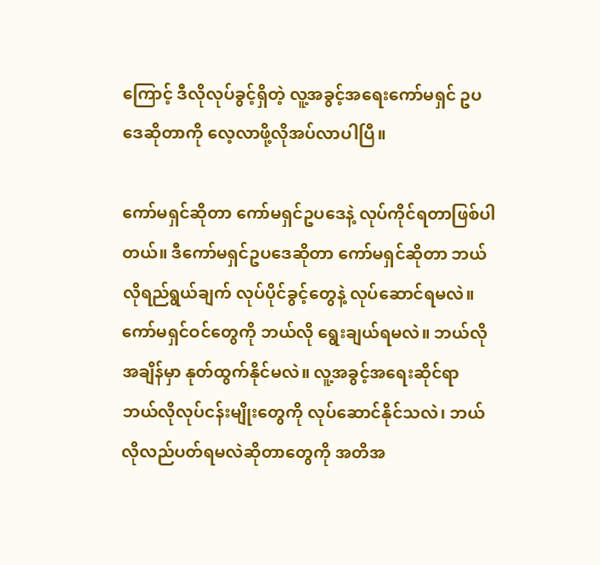ကြောင့် ဒီလိုလုပ်ခွင့်ရှိတဲ့ လူ့အခွင့်အရေးကော်မရှင် ဥပဒေဆိုတာကို လေ့လာဖို့လိုအပ်လာပါပြီ။

ကော်မရှင်ဆိုတာ ကော်မရှင်ဥပဒေနဲ့ လုပ်ကိုင်ရတာဖြစ်ပါတယ်။ ဒီကော်မရှင်ဥပဒေဆိုတာ ကော်မရှင်ဆိုတာ ဘယ်လိုရည်ရွယ်ချက် လုပ်ပိုင်ခွင့်တွေနဲ့ လုပ်ဆောင်ရမလဲ။ ကော်မရှင်ဝင်တွေကို ဘယ်လို ရွေးချယ်ရမလဲ။ ဘယ်လိုအချိန်မှာ နုတ်ထွက်နိုင်မလဲ။ လူ့အခွင့်အရေးဆိုင်ရာ ဘယ်လိုလုပ်ငန်းမျိုးတွေကို လုပ်ဆောင်နိုင်သလဲ၊ ဘယ်လိုလည်ပတ်ရမလဲဆိုတာတွေကို အတိအ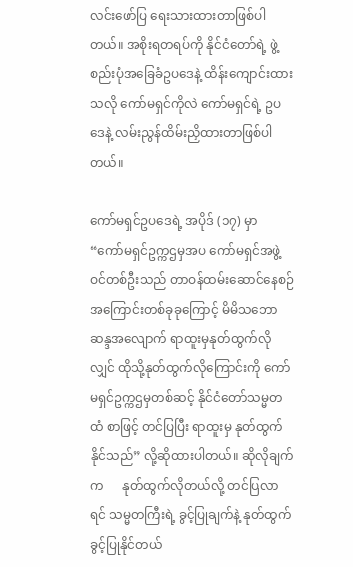လင်းဖော်ပြ ရေးသားထားတာဖြစ်ပါတယ်။ အစိုးရတရပ်ကို နိုင်ငံတော်ရဲ့ ဖွဲ့စည်းပုံအခြေခံဥပဒေနဲ့ ထိန်းကျောင်းထားသလို ကော်မရှင်ကိုလဲ ကော်မရှင်ရဲ့ ဥပဒေနဲ့ လမ်းညွန်ထိမ်းညှိထားတာဖြစ်ပါတယ်။

ကော်မရှင်ဥပဒေရဲ့ အပိုဒ် (၁၇) မှာ “ကော်မရှင်ဥက္ကဌမှအပ ကော်မရှင်အဖွဲ့ဝင်တစ်ဦးသည် တာဝန်ထမ်းဆောင်နေစဉ် အကြောင်းတစ်ခုခုကြောင့် မိမိသဘောဆန္ဒအလျောက် ရာထူးမှနုတ်ထွက်လိုလျှင် ထိုသို့နုတ်ထွက်လိုကြောင်းကို ကော်မရှင်ဥက္ကဌမှတစ်ဆင့် နိုင်ငံတော်သမ္မတထံ စာဖြင့် တင်ပြပြီး ရာထူးမှ နုတ်ထွက်နိုင်သည်” လို့ဆိုထားပါတယ်။ ဆိုလိုချက်က      နုတ်ထွက်လိုတယ်လို့ တင်ပြလာရင် သမ္မတကြီးရဲ့ ခွင့်ပြုချက်နဲ့ နုတ်ထွက်ခွင့်ပြုနိုင်တယ်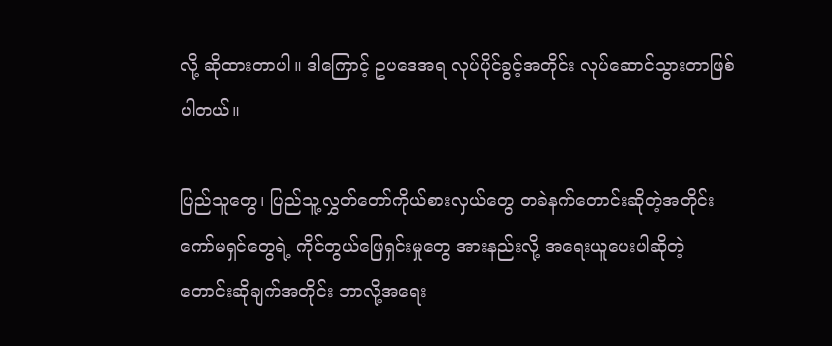လို့ ဆိုထားတာပါ။ ဒါကြောင့် ဥပဒေအရ လုပ်ပိုင်ခွင့်အတိုင်း လုပ်ဆောင်သွားတာဖြစ်ပါတယ်။

ပြည်သူတွေ၊ ပြည်သူ့လွှတ်တော်ကိုယ်စားလှယ်တွေ တခဲနက်တောင်းဆိုတဲ့အတိုင်း ကော်မရှင်တွေရဲ့ ကိုင်တွယ်ဖြေရှင်းမှုတွေ အားနည်းလို့ အရေးယူပေးပါဆိုတဲ့ တောင်းဆိုချက်အတိုင်း ဘာလို့အရေး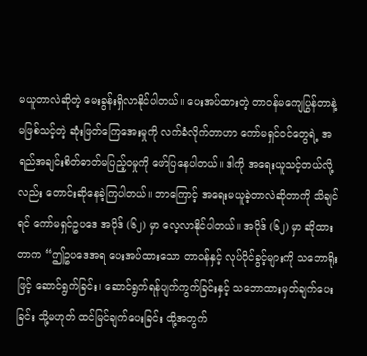မယူတာလဲဆိုတဲ့ မေးခွန်းရှိလာနိုင်ပါတယ်။ ပေးအပ်ထားတဲ့ တာဝန်မကျေပြွန်တာနဲ့ မဖြစ်သင့်တဲ့ ဆုံးဖြတ်ကြေအေးမှုကို လက်ခံလိုက်တာဟာ ကော်မရှင်ဝင်တွေရဲ့ အရည်အချင်းစိတ်ဓာတ်မပြည့်ဝမှုကို ဖော်ပြနေပါတယ်။ ဒါကို အရေးယူသင့်တယ်လို့လည်း တောင်းဆိုနေခဲ့ကြပါတယ်။ ဘာကြောင့် အရေးမယူခဲ့တာလဲဆိုတာကို သိချင်ရင် ကော်မရှင်ဥပဒေ အပိုဒ် (၆၂) မှာ လေ့လာနိုင်ပါတယ်။ အပိုဒ် (၆၂) မှာ ဆိုထားတာက “ဤဥပဒေအရ ပေးအပ်ထားသော တာဝန်နှင့် လုပ်ပိုင်ခွင့်များကို သဘောရိုးဖြင့် ဆောင်ရွက်ခြင်း၊ ဆောင်ရွက်ရန်ပျက်ကွက်ခြင်းနှင့် သဘောထားမှတ်ချက်ပေးခြင်း သို့မဟုတ် ထင်မြင်ချက်ပေးခြင်း ထို့အတွက်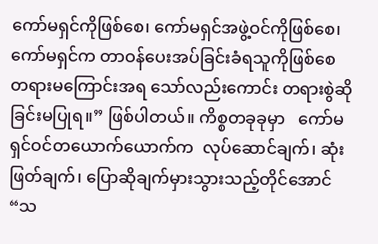ကော်မရှင်ကိုဖြစ်စေ၊ ကော်မရှင်အဖွဲ့ဝင်ကိုဖြစ်စေ၊ ကော်မရှင်က တာဝန်ပေးအပ်ခြင်းခံရသူကိုဖြစ်စေ   တရားမကြောင်းအရ သော်လည်းကောင်း တရားစွဲဆိုခြင်းမပြုရ။” ဖြစ်ပါတယ်။ ကိစ္စတခုခုမှာ   ကော်မရှင်ဝင်တယောက်ယောက်က  လုပ်ဆောင်ချက်၊ ဆုံးဖြတ်ချက်၊ ပြောဆိုချက်မှားသွားသည့်တိုင်အောင် “သ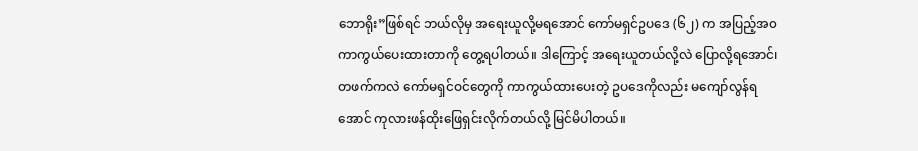ဘောရိုး”ဖြစ်ရင် ဘယ်လိုမှ အရေးယူလို့မရအောင် ကော်မရှင်ဥပဒေ (၆၂) က အပြည့်အ၀ ကာကွယ်ပေးထားတာကို တွေ့ရပါတယ်။ ဒါကြောင့် အရေးယူတယ်လို့လဲ ပြောလို့ရအောင်၊ တဖက်ကလဲ ကော်မရှင်ဝင်တွေကို ကာကွယ်ထားပေးတဲ့ ဥပဒေကိုလည်း မကျော်လွန်ရအောင် ကုလားဖန်ထိုးဖြေရှင်းလိုက်တယ်လို့ မြင်မိပါတယ်။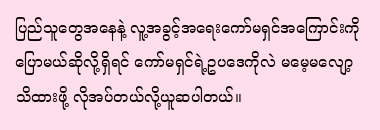ပြည်သူတွေအနေနဲ့ လူ့အခွင့်အရေးကော်မရှင်အကြောင်းကို ပြောမယ်ဆိုလို့ရှိရင် ကော်မရှင်ရဲ့ဥပဒေကိုလဲ မမေ့မလျော့သိထားဖို့ လိုအပ်တယ်လို့ယူဆပါတယ်။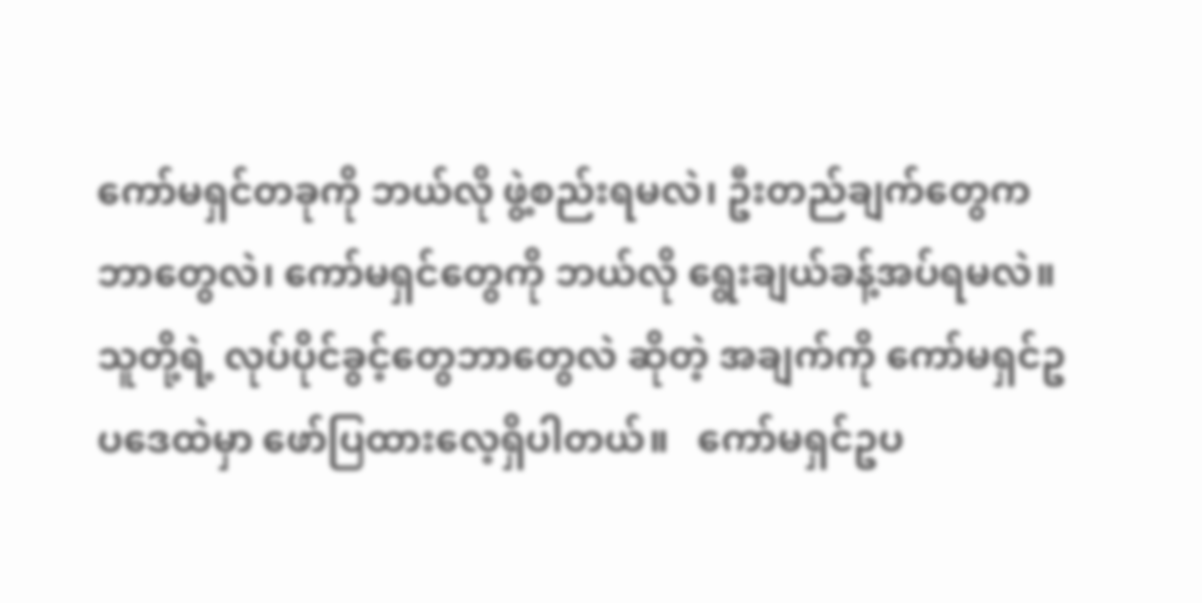ကော်မရှင်တခုကို ဘယ်လို ဖွဲ့စည်းရမလဲ၊ ဦးတည်ချက်တွေက ဘာတွေလဲ၊ ကော်မရှင်တွေကို ဘယ်လို ရွေးချယ်ခန့်အပ်ရမလဲ။ သူတို့ရဲ့ လုပ်ပိုင်ခွင့်တွေဘာတွေလဲ ဆိုတဲ့ အချက်ကို ကော်မရှင်ဥပဒေထဲမှာ ဖော်ပြထားလေ့ရှိပါတယ်။   ကော်မရှင်ဥပ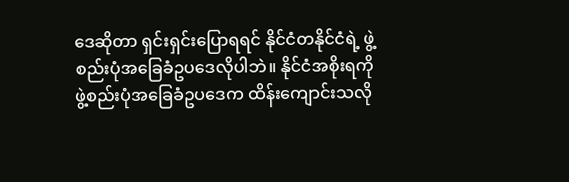ဒေဆိုတာ ရှင်းရှင်းပြောရရင် နိုင်ငံတနိုင်ငံရဲ့ ဖွဲ့စည်းပုံအခြေခံဥပဒေလိုပါဘဲ။ နိုင်ငံအစိုးရကို ဖွဲ့စည်းပုံအခြေခံဥပဒေက ထိန်းကျောင်းသလို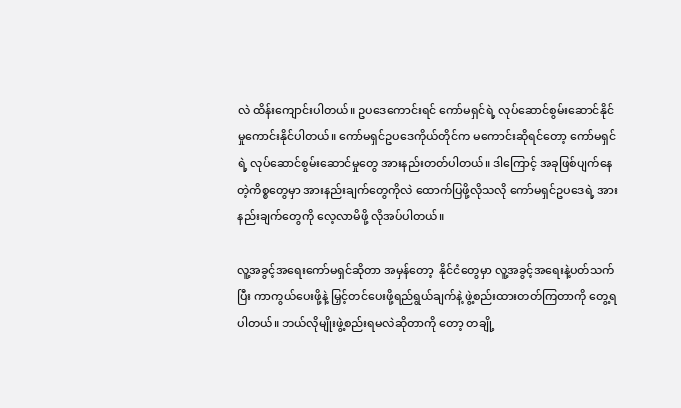လဲ ထိန်းကျောင်းပါတယ်။ ဥပဒေကောင်းရင် ကော်မရှင်ရဲ့ လုပ်ဆောင်စွမ်းဆောင်နိုင်မှုကောင်းနိုင်ပါတယ်။ ကော်မရှင်ဥပဒေကိုယ်တိုင်က မကောင်းဆိုရင်တော့ ကော်မရှင်ရဲ့ လုပ်ဆောင်စွမ်းဆောင်မှုတွေ အားနည်းတတ်ပါတယ်။ ဒါကြောင့် အခုဖြစ်ပျက်နေတဲ့ကိစ္စတွေမှာ အားနည်းချက်တွေကိုလဲ ထောက်ပြဖို့လိုသလို ကော်မရှင်ဥပဒေရဲ့ အားနည်းချက်တွေကို လေ့လာမိဖို့ လိုအပ်ပါတယ်။

လူ့အခွင့်အရေးကော်မရှင်ဆိုတာ အမှန်တော့  နိုင်ငံတွေမှာ လူ့အခွင့်အရေးနဲ့ပတ်သက်ပြီး ကာကွယ်ပေးဖို့နဲ့ မြှင့်တင်ပေးဖို့ရည်ရွယ်ချက်နဲ့ ဖွဲ့စည်းထားတတ်ကြတာကို တွေ့ရပါတယ်။ ဘယ်လိုမျိုးဖွဲ့စည်းရမလဲဆိုတာကို တော့ တချို့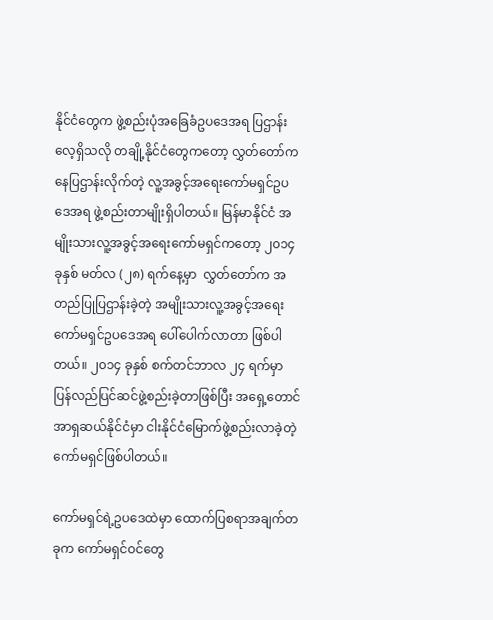နိုင်ငံတွေက ဖွဲ့စည်းပုံအခြေခံဥပဒေအရ ပြဌာန်းလေ့ရှိသလို တချို့နိုင်ငံတွေကတော့ လွှတ်တော်ကနေပြဌာန်းလိုက်တဲ့ လူ့အခွင့်အရေးကော်မရှင်ဥပဒေအရ ဖွဲ့စည်းတာမျိုးရှိပါတယ်။ မြန်မာနိုင်ငံ အမျိုးသားလူ့အခွင့်အရေးကော်မရှင်ကတော့ ၂၀၁၄ ခုနှစ် မတ်လ (၂၈) ရက်နေ့မှာ  လွှတ်တော်က အတည်ပြုပြဌာန်းခဲ့တဲ့ အမျိုးသားလူ့အခွင့်အရေးကော်မရှင်ဥပဒေအရ ပေါ်ပေါက်လာတာ ဖြစ်ပါတယ်။ ၂၀၁၄ ခုနှစ် စက်တင်ဘာလ ၂၄ ရက်မှာ ပြန်လည်ပြင်ဆင်ဖွဲ့စည်းခဲ့တာဖြစ်ပြီး အရှေ့တောင်အာရှဆယ်နိုင်ငံမှာ ငါးနိုင်ငံမြောက်ဖွဲ့စည်းလာခဲ့တဲ့ ကော်မရှင်ဖြစ်ပါတယ်။

ကော်မရှင်ရဲ့ဥပဒေထဲမှာ ထောက်ပြစရာအချက်တခုက ကော်မရှင်ဝင်တွေ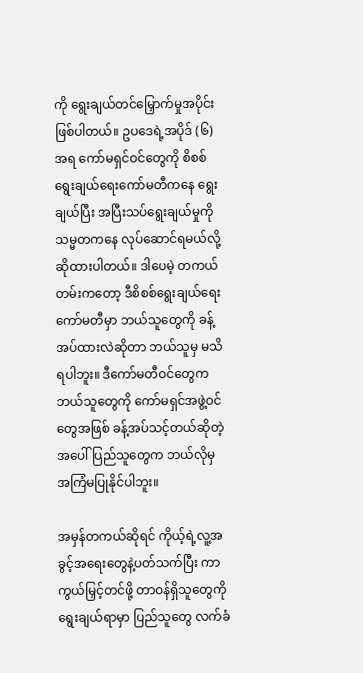ကို ရွေးချယ်တင်မြှောက်မှုအပိုင်းဖြစ်ပါတယ်။ ဥပဒေရဲ့အပိုဒ် (၆) အရ ကော်မရှင်ဝင်တွေကို စိစစ်ရွေးချယ်ရေးကော်မတီကနေ ရွေးချယ်ပြီး အပြီးသပ်ရွေးချယ်မှုကို သမ္မတကနေ လုပ်ဆောင်ရမယ်လို့ ဆိုထားပါတယ်။ ဒါပေမဲ့ တကယ်တမ်းကတော့ ဒီစိစစ်ရွေးချယ်ရေးကော်မတီမှာ ဘယ်သူတွေကို ခန့်အပ်ထားလဲဆိုတာ ဘယ်သူမှ မသိရပါဘူး။ ဒီကော်မတီဝင်တွေက ဘယ်သူတွေကို ကော်မရှင်အဖွဲ့ဝင်တွေအဖြစ် ခန့်အပ်သင့်တယ်ဆိုတဲ့အပေါ် ပြည်သူတွေက ဘယ်လိုမှ အကြံမပြုနိုင်ပါဘူး။

အမှန်တကယ်ဆိုရင် ကိုယ့်ရဲ့လူ့အခွင့်အရေးတွေနဲ့ပတ်သက်ပြီး ကာကွယ်မြှင့်တင်ဖို့ တာဝန်ရှိသူတွေကို ရွေးချယ်ရာမှာ ပြည်သူတွေ လက်ခံ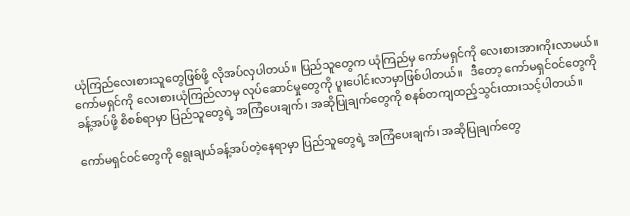ယုံကြည်လေးစားသူတွေဖြစ်ဖို့ လိုအပ်လှပါတယ်။ ပြည်သူတွေက ယုံကြည်မှ ကော်မရှင်ကို လေးစားအားကိုးလာမယ်။ ကော်မရှင်ကို လေးစားယုံကြည်လာမှ လုပ်ဆောင်မှုတွေကို ပူးပေါင်းလာမှာဖြစ်ပါတယ်။   ဒီတော့ ကော်မရှင်ဝင်တွေကို ခန့်အပ်ဖို့ စိစစ်ရာမှာ ပြည်သူတွေရဲ့ အကြံပေးချက်၊ အဆိုပြုချက်တွေကို စနစ်တကျထည့်သွင်းထားသင့်ပါတယ်။

ကော်မရှင်ဝင်တွေကို ရွေးချယ်ခန့်အပ်တဲ့နေရာမှာ ပြည်သူတွေရဲ့ အကြံပေးချက်၊ အဆိုပြုချက်တွေ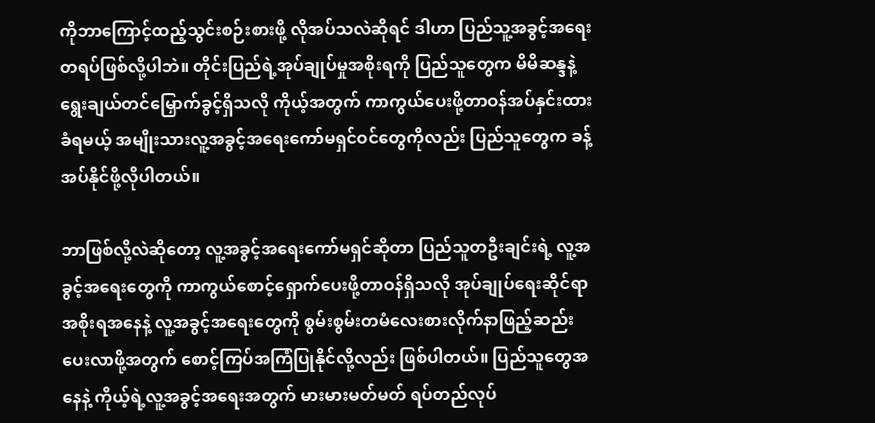ကိုဘာကြောင့်ထည့်သွင်းစဉ်းစားဖို့ လိုအပ်သလဲဆိုရင် ဒါဟာ ပြည်သူ့အခွင့်အရေးတရပ်ဖြစ်လို့ပါဘဲ။ တိုင်းပြည်ရဲ့အုပ်ချုပ်မှုအစိုးရကို ပြည်သူတွေက မိမိဆန္ဒနဲ့ ရွေးချယ်တင်မြှောက်ခွင့်ရှိသလို ကိုယ့်အတွက် ကာကွယ်ပေးဖို့တာဝန်အပ်နှင်းထားခံရမယ့် အမျိုးသားလူ့အခွင့်အရေးကော်မရှင်ဝင်တွေကိုလည်း ပြည်သူတွေက ခန့်အပ်နိုင်ဖို့လိုပါတယ်။

ဘာဖြစ်လို့လဲဆိုတော့ လူ့အခွင့်အရေးကော်မရှင်ဆိုတာ ပြည်သူတဦးချင်းရဲ့ လူ့အခွင့်အရေးတွေကို ကာကွယ်စောင့်ရှောက်ပေးဖို့တာဝန်ရှိသလို အုပ်ချုပ်ရေးဆိုင်ရာအစိုးရအနေနဲ့ လူ့အခွင့်အရေးတွေကို စွမ်းစွမ်းတမံလေးစားလိုက်နာဖြည့်ဆည်းပေးလာဖို့အတွက် စောင့်ကြပ်အကြံပြုနိုင်လို့လည်း ဖြစ်ပါတယ်။ ပြည်သူတွေအနေနဲ့ ကိုယ့်ရဲ့လူ့အခွင့်အရေးအတွက် မားမားမတ်မတ် ရပ်တည်လုပ်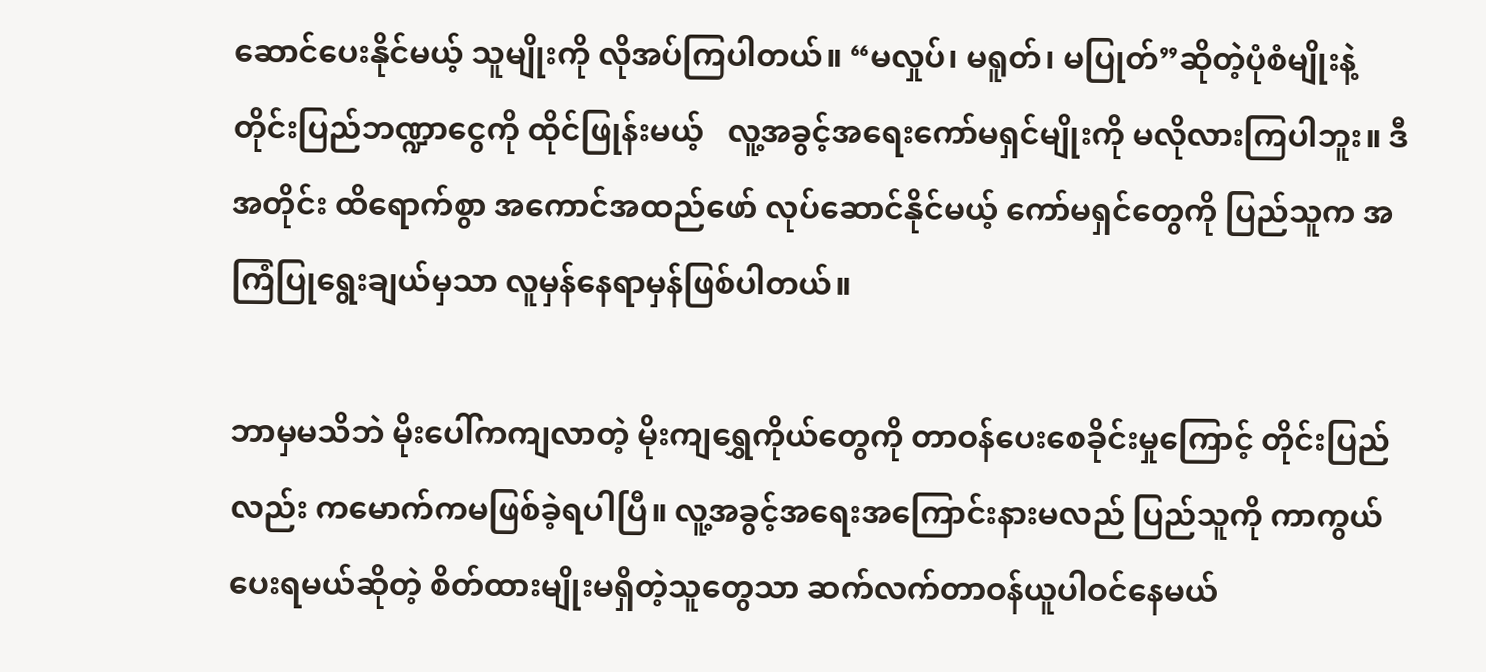ဆောင်ပေးနိုင်မယ့် သူမျိုးကို လိုအပ်ကြပါတယ်။ “မလှုပ်၊ မရူတ်၊ မပြုတ်”ဆိုတဲ့ပုံစံမျိုးနဲ့ တိုင်းပြည်ဘဏ္ဍာငွေကို ထိုင်ဖြုန်းမယ့်   လူ့အခွင့်အရေးကော်မရှင်မျိုးကို မလိုလားကြပါဘူး။ ဒီအတိုင်း ထိရောက်စွာ အကောင်အထည်ဖော် လုပ်ဆောင်နိုင်မယ့် ကော်မရှင်တွေကို ပြည်သူက အကြံပြုရွေးချယ်မှသာ လူမှန်နေရာမှန်ဖြစ်ပါတယ်။

ဘာမှမသိဘဲ မိုးပေါ်ကကျလာတဲ့ မိုးကျရွှေကိုယ်တွေကို တာဝန်ပေးစေခိုင်းမှုကြောင့် တိုင်းပြည်လည်း ကမောက်ကမဖြစ်ခဲ့ရပါပြီ။ လူ့အခွင့်အရေးအကြောင်းနားမလည် ပြည်သူကို ကာကွယ်ပေးရမယ်ဆိုတဲ့ စိတ်ထားမျိုးမရှိတဲ့သူတွေသာ ဆက်လက်တာဝန်ယူပါဝင်နေမယ်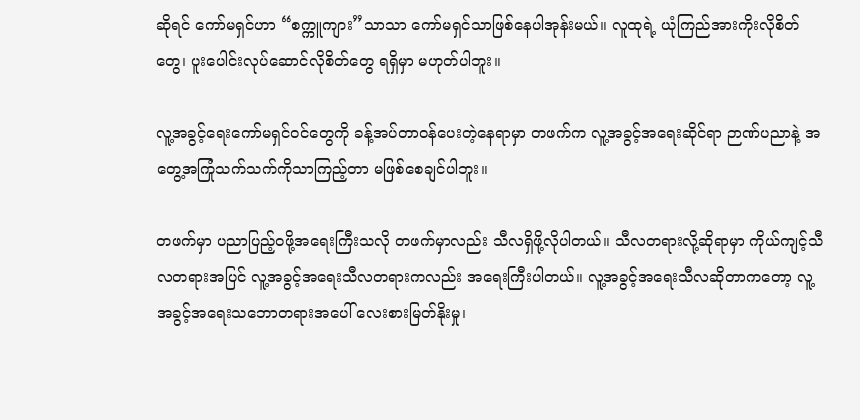ဆိုရင် ကော်မရှင်ဟာ “စက္ကူကျား”သာသာ ကော်မရှင်သာဖြစ်နေပါအုန်းမယ်။ လူထုရဲ့ ယုံကြည်အားကိုးလိုစိတ်တွေ၊ ပူးပေါင်းလုပ်ဆောင်လိုစိတ်တွေ ရရှိမှာ မဟုတ်ပါဘူး။

လူ့အခွင့်ရေးကော်မရှင်ဝင်တွေကို ခန့်အပ်တာဝန်ပေးတဲ့နေရာမှာ တဖက်က လူ့အခွင့်အရေးဆိုင်ရာ ဉာဏ်ပညာနဲ့ အတွေ့အကြုံသက်သက်ကိုသာကြည့်တာ မဖြစ်စေချင်ပါဘူး။

တဖက်မှာ ပညာပြည့်ဝဖို့အရေးကြီးသလို တဖက်မှာလည်း သီလရှိဖို့လိုပါတယ်။ သီလတရားလို့ဆိုရာမှာ ကိုယ်ကျင့်သီလတရားအပြင် လူ့အခွင့်အရေးသီလတရားကလည်း အရေးကြီးပါတယ်။ လူ့အခွင့်အရေးသီလဆိုတာကတော့ လူ့အခွင့်အရေးသဘောတရားအပေါ် လေးစားမြတ်နိုးမှု၊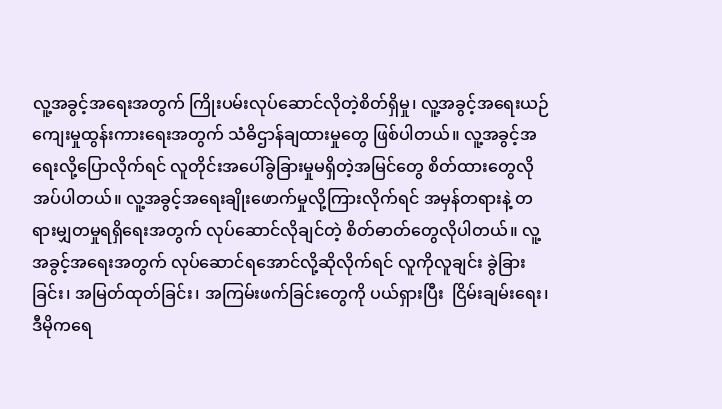လူ့အခွင့်အရေးအတွက် ကြိုးပမ်းလုပ်ဆောင်လိုတဲ့စိတ်ရှိမှု၊ လူ့အခွင့်အရေးယဉ်ကျေးမှုထွန်းကားရေးအတွက် သံဓိဌာန်ချထားမှုတွေ ဖြစ်ပါတယ်။ လူ့အခွင့်အရေးလို့ပြောလိုက်ရင် လူတိုင်းအပေါ်ခွဲခြားမှုမရှိတဲ့အမြင်တွေ စိတ်ထားတွေလိုအပ်ပါတယ်။ လူ့အခွင့်အရေးချိုးဖောက်မှုလို့ကြားလိုက်ရင် အမှန်တရားနဲ့ တရားမျှတမှုရရှိရေးအတွက် လုပ်ဆောင်လိုချင်တဲ့ စိတ်ဓာတ်တွေလိုပါတယ်။ လူ့အခွင့်အရေးအတွက် လုပ်ဆောင်ရအောင်လို့ဆိုလိုက်ရင် လူကိုလူချင်း ခွဲခြားခြင်း၊ အမြတ်ထုတ်ခြင်း၊ အကြမ်းဖက်ခြင်းတွေကို ပယ်ရှားပြီး  ငြိမ်းချမ်းရေး၊ ဒီမိုကရေ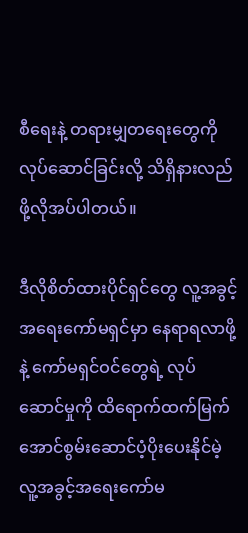စီရေးနဲ့ တရားမျှတရေးတွေကို လုပ်ဆောင်ခြင်းလို့ သိရှိနားလည်ဖို့လိုအပ်ပါတယ်။

ဒီလိုစိတ်ထားပိုင်ရှင်တွေ လူ့အခွင့်အရေးကော်မရှင်မှာ နေရာရလာဖို့နဲ့ ကော်မရှင်ဝင်တွေရဲ့ လုပ်ဆောင်မှုကို ထိရောက်ထက်မြက်အောင်စွမ်းဆောင်ပံ့ပိုးပေးနိုင်မဲ့ လူ့အခွင့်အရေးကော်မ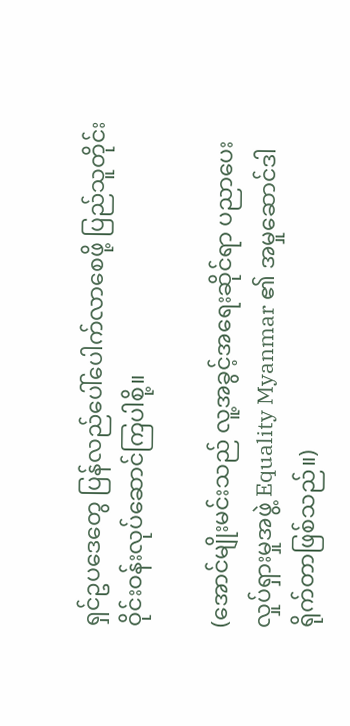ရှင်ဥပဒေတွေ ပြန်လည်ပေါ်ပေါက်လာစေဖို့ ပြည်သူတိုင်း ဝိုင်းဝန်းလုပ်ဆောင်ကြပါစို့။

(အောင်မျိုးမင်းသည် လူ့အခွင့်အရေးဆိုင်ရာ ပညာပေးလှုပ်ရှားမှုအဖွဲ့ Equality Myanmar ၏ အမှုဆောင်ဒါရိုက်တာဖြစ်သည်။)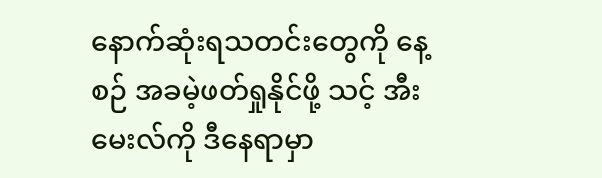နောက်ဆုံးရသတင်းတွေကို နေ့စဉ် အခမဲ့ဖတ်ရှုနိုင်ဖို့ သင့် အီးမေးလ်ကို ဒီနေရာမှာ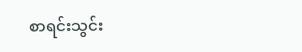စာရင်းသွင်း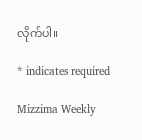လိုက်ပါ။

* indicates required

Mizzima Weekly